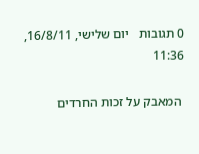0 תגובות   יום שלישי, 16/8/11, 11:36

 המאבק על זכות החרדים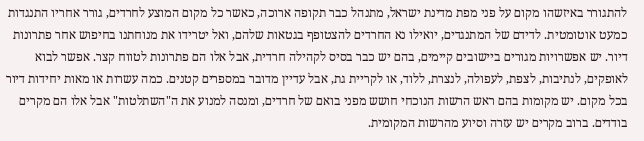להתגורר באיזשהו מקום על פני מפת מדינת ישראל, מתנהל כבר תקופה ארוכה, כאשר כל מקום המוצע לחרדים, גורר אחריו התנגדות כמעט אוטומטית. לדידם של המתנגדים, יואילו נא החרדים להצטופף בגטאות שלהם, ואל יטרידו את מנוחתנו בחיפוש אחר פתרונות דיור. יש אפשרויות מגורים ביישובים קיימים, בהם יש כבר בסיס לקהילה חרדית, אבל אלו הם פתרונות לטווח קצר. אפשר לבוא לאופקים, לנתיבות, לצפת, לעפולה, לנצרת, ללוד, או לקריית גת, אבל עדיין מדובר במספרים קטנים. כמה עשרות או מאות יחידות דיור בכל מקום. יש מקומות בהם ראש הרשות הנוכחי חושש מפני בואם של חרדים, ומנסה למנוע את ה"השתלטות" אבל אלו הם מקרים בודדים. ברוב מקרים יש עזרה וסיוע מהרשות המקומית.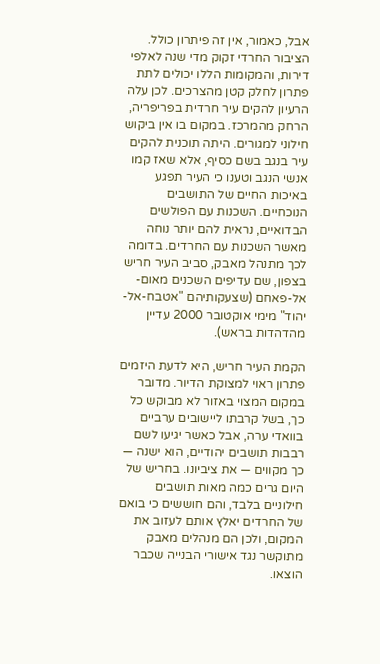אבל, כאמור, אין זה פיתרון כולל. הציבור החרדי זקוק מדי שנה לאלפי דירות, והמקומות הללו יכולים לתת פתרון לחלק קטן מהצרכים. לכן עלה הרעיון להקים עיר חרדית בפריפריה, הרחק מהמרכז. במקום בו אין ביקוש חילוני למגורים. היתה תוכנית להקים עיר בנגב בשם כסיף, אלא שאז קמו אנשי הנגב וטענו כי העיר תפגע באיכות החיים של התושבים הנוכחיים. השכנות עם הפולשים הבדואיים, נראית להם יותר נוחה מאשר השכנות עם החרדים. בדומה לכך מתנהל מאבק, סביב העיר חריש בצפון, שם עדיפים השכנים מאום-אל-פאחם (שצעקותיהם "אטבח-אל-יהוד" מימי אוקטובר 2000 עדיין מהדהדות בראש).

הקמת העיר חריש, היא לדעת היזמים פתרון ראוי למצוקת הדיור. מדובר במקום המצוי באזור לא מבוקש כל כך, בשל קרבתו ליישובים ערביים בוואדי ערה, אבל כאשר יגיעו לשם רבבות תושבים יהודיים, הוא ישנה — כך מקווים — את ציביונו. בחריש של היום גרים כמה מאות תושבים חילוניים בלבד, והם חוששים כי בואם של החרדים יאלץ אותם לעזוב את המקום, ולכן הם מנהלים מאבק מתוקשר נגד אישורי הבנייה שכבר הוצאו.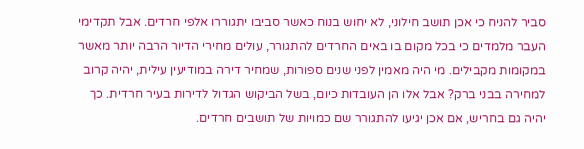סביר להניח כי אכן תושב חילוני, לא יחוש בנוח כאשר סביבו יתגוררו אלפי חרדים. אבל תקדימי העבר מלמדים כי בכל מקום בו באים החרדים להתגורר, עולים מחירי הדיור הרבה יותר מאשר במקומות מקבילים. מי היה מאמין לפני שנים ספורות, שמחיר דירה במודיעין עילית, יהיה קרוב למחירה בבני ברק? אבל אלו הן העובדות כיום, בשל הביקוש הגדול לדירות בעיר חרדית. כך יהיה גם בחריש, אם אכן יגיעו להתגורר שם כמויות של תושבים חרדים.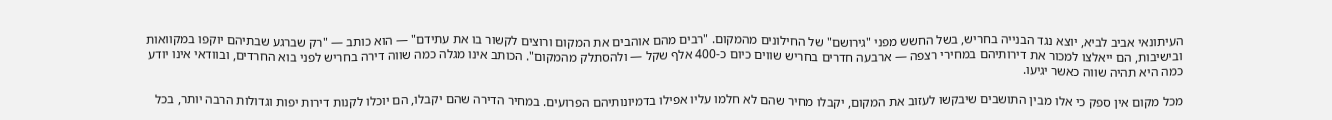העיתונאי אביב לביא, יוצא נגד הבנייה בחריש, בשל החשש מפני "גירושם" של החילונים מהמקום. "רבים מהם אוהבים את המקום ורוצים לקשור בו את עתידם" — הוא כותב — "רק שברגע שבתיהם יוקפו במקוואות ובישיבות, הם ייאלצו למכור את דירותיהם במחירי רצפה — ארבעה חדרים בחריש שווים כיום כ-400 אלף שקל — ולהסתלק מהמקום". הכותב אינו מגלה כמה שווה דירה בחריש לפני בוא החרדים, ובוודאי אינו יודע כמה היא תהיה שווה כאשר יגיעו.

מכל מקום אין ספק כי אלו מבין התושבים שיבקשו לעזוב את המקום, יקבלו מחיר שהם לא חלמו עליו אפילו בדמיונותיהם הפרועים. במחיר הדירה שהם יקבלו, הם יוכלו לקנות דירות יפות וגדולות הרבה יותר, בכל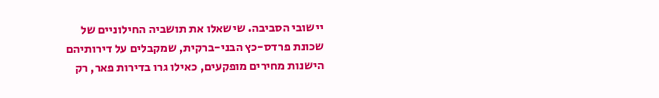יישובי הסביבה. שישאלו את תושביה החילוניים של שכונת פרדס-כץ הבני-ברקית, שמקבלים על דירותיהם הישנות מחירים מופקעים, כאילו גרו בדירות פאר, רק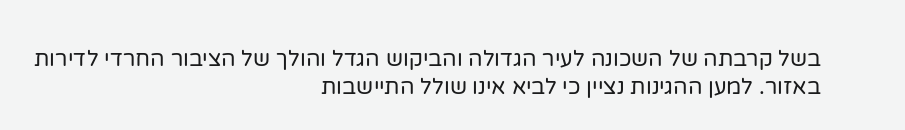בשל קרבתה של השכונה לעיר הגדולה והביקוש הגדל והולך של הציבור החרדי לדירות באזור. למען ההגינות נציין כי לביא אינו שולל התיישבות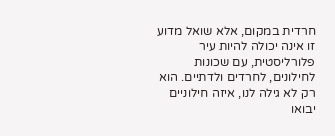חרדית במקום, אלא שואל מדוע זו אינה יכולה להיות עיר פלורליסטית, עם שכונות לחילונים, לחרדים ולדתיים. הוא רק לא גילה לנו, איזה חילוניים יבואו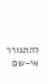להתגורר אי-שם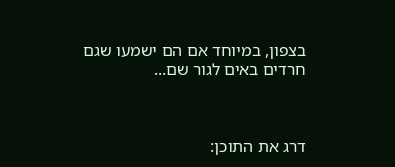בצפון, במיוחד אם הם ישמעו שגם חרדים באים לגור שם...



דרג את התוכן: